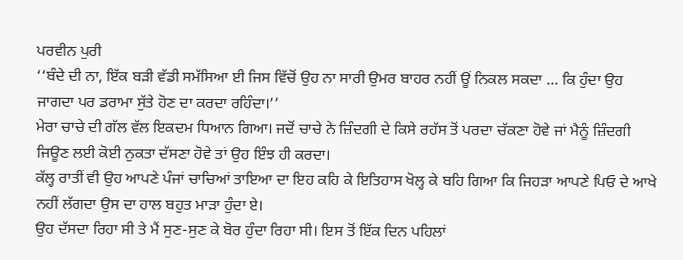ਪਰਵੀਨ ਪੁਰੀ
‘‘ਬੰਦੇ ਦੀ ਨਾ, ਇੱਕ ਬੜੀ ਵੱਡੀ ਸਮੱਸਿਆ ਈ ਜਿਸ ਵਿੱਚੋਂ ਉਹ ਨਾ ਸਾਰੀ ਉਮਰ ਬਾਹਰ ਨਹੀਂ ਊਂ ਨਿਕਲ ਸਕਦਾ … ਕਿ ਹੁੰਦਾ ਉਹ ਜਾਗਦਾ ਪਰ ਡਰਾਮਾ ਸੁੱਤੇ ਹੋਣ ਦਾ ਕਰਦਾ ਰਹਿੰਦਾ।’’
ਮੇਰਾ ਚਾਚੇ ਦੀ ਗੱਲ ਵੱਲ ਇਕਦਮ ਧਿਆਨ ਗਿਆ। ਜਦੋਂ ਚਾਚੇ ਨੇ ਜ਼ਿੰਦਗੀ ਦੇ ਕਿਸੇ ਰਹੱਸ ਤੋਂ ਪਰਦਾ ਚੱਕਣਾ ਹੋਵੇ ਜਾਂ ਮੈਨੂੰ ਜ਼ਿੰਦਗੀ ਜਿਊਣ ਲਈ ਕੋਈ ਨੁਕਤਾ ਦੱਸਣਾ ਹੋਵੇ ਤਾਂ ਉਹ ਇੰਝ ਹੀ ਕਰਦਾ।
ਕੱਲ੍ਹ ਰਾਤੀਂ ਵੀ ਉਹ ਆਪਣੇ ਪੰਜਾਂ ਚਾਚਿਆਂ ਤਾਇਆ ਦਾ ਇਹ ਕਹਿ ਕੇ ਇਤਿਹਾਸ ਖੋਲ੍ਹ ਕੇ ਬਹਿ ਗਿਆ ਕਿ ਜਿਹੜਾ ਆਪਣੇ ਪਿਓ ਦੇ ਆਖੇ ਨਹੀਂ ਲੱਗਦਾ ਉਸ ਦਾ ਹਾਲ ਬਹੁਤ ਮਾੜਾ ਹੁੰਦਾ ਏ।
ਉਹ ਦੱਸਦਾ ਰਿਹਾ ਸੀ ਤੇ ਮੈਂ ਸੁਣ-ਸੁਣ ਕੇ ਬੋਰ ਹੁੰਦਾ ਰਿਹਾ ਸੀ। ਇਸ ਤੋਂ ਇੱਕ ਦਿਨ ਪਹਿਲਾਂ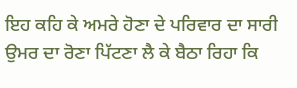ਇਹ ਕਹਿ ਕੇ ਅਮਰੇ ਹੋਣਾ ਦੇ ਪਰਿਵਾਰ ਦਾ ਸਾਰੀ ਉਮਰ ਦਾ ਰੋਣਾ ਪਿੱਟਣਾ ਲੈ ਕੇ ਬੈਠਾ ਰਿਹਾ ਕਿ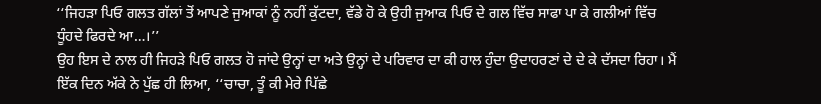‘‘ਜਿਹੜਾ ਪਿਓ ਗਲਤ ਗੱਲਾਂ ਤੋਂ ਆਪਣੇ ਜੁਆਕਾਂ ਨੂੰ ਨਹੀਂ ਕੁੱਟਦਾ, ਵੱਡੇ ਹੋ ਕੇ ਉਹੀ ਜੁਆਕ ਪਿਓ ਦੇ ਗਲ ਵਿੱਚ ਸਾਫਾ ਪਾ ਕੇ ਗਲੀਆਂ ਵਿੱਚ ਧੂੰਹਦੇ ਫਿਰਦੇ ਆ…।’’
ਉਹ ਇਸ ਦੇ ਨਾਲ ਹੀ ਜਿਹੜੇ ਪਿਓ ਗਲਤ ਹੋ ਜਾਂਦੇ ਉਨ੍ਹਾਂ ਦਾ ਅਤੇ ਉਨ੍ਹਾਂ ਦੇ ਪਰਿਵਾਰ ਦਾ ਕੀ ਹਾਲ ਹੁੰਦਾ ਉਦਾਹਰਣਾਂ ਦੇ ਦੇ ਕੇ ਦੱਸਦਾ ਰਿਹਾ। ਮੈਂ ਇੱਕ ਦਿਨ ਅੱਕੇ ਨੇ ਪੁੱਛ ਹੀ ਲਿਆ, ‘‘ਚਾਚਾ, ਤੂੰ ਕੀ ਮੇਰੇ ਪਿੱਛੇ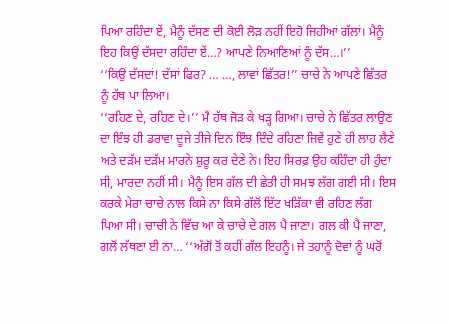ਪਿਆ ਰਹਿੰਦਾ ਏਂ, ਮੈਨੂੰ ਦੱਸਣ ਦੀ ਕੋਈ ਲੋੜ ਨਹੀਂ ਇਹੋ ਜਿਹੀਆਂ ਗੱਲਾਂ। ਮੈਨੂੰ ਇਹ ਕਿਉਂ ਦੱਸਦਾ ਰਹਿੰਦਾ ਏਂ…? ਆਪਣੇ ਨਿਆਣਿਆਂ ਨੂੰ ਦੱਸ…।’’
‘‘ਕਿਉਂ ਦੱਸਦਾਂ! ਦੱਸਾਂ ਫਿਰ? … …, ਲਾਵਾਂ ਛਿੱਤਰ!’’ ਚਾਚੇ ਨੇ ਆਪਣੇ ਛਿੱਤਰ ਨੂੰ ਹੱਥ ਪਾ ਲਿਆ।
‘‘ਰਹਿਣ ਦੇ, ਰਹਿਣ ਦੇ।’’ ਮੈਂ ਹੱਥ ਜੋੜ ਕੇ ਖੜ੍ਹ ਗਿਆ। ਚਾਚੇ ਨੇ ਛਿੱਤਰ ਲਾਉਣ ਦਾ ਇੰਝ ਹੀ ਡਰਾਵਾ ਦੂਜੇ ਤੀਜੇ ਦਿਨ ਇੰਝ ਦਿੰਦੇ ਰਹਿਣਾ ਜਿਵੇਂ ਹੁਣੇ ਹੀ ਲਾਹ ਲੈਣੇ ਅਤੇ ਦੜੱਮ ਦੜੱਮ ਮਾਰਨੇ ਸ਼ੁਰੂ ਕਰ ਦੇਣੇ ਨੇ। ਇਹ ਸਿਰਫ਼ ਉਹ ਕਹਿੰਦਾ ਹੀ ਹੁੰਦਾ ਸੀ, ਮਾਰਦਾ ਨਹੀਂ ਸੀ। ਮੈਨੂੰ ਇਸ ਗੱਲ ਦੀ ਛੇਤੀ ਹੀ ਸਮਝ ਲੱਗ ਗਈ ਸੀ। ਇਸ ਕਰਕੇ ਮੇਰਾ ਚਾਚੇ ਨਾਲ ਕਿਸੇ ਨਾ ਕਿਸੇ ਗੱਲੋਂ ਇੱਟ ਖੜਿੱਕਾ ਵੀ ਰਹਿਣ ਲੱਗ ਪਿਆ ਸੀ। ਚਾਚੀ ਨੇ ਵਿੱਚ ਆ ਕੇ ਚਾਚੇ ਦੇ ਗਲ ਪੈ ਜਾਣਾ। ਗਲ ਕੀ ਪੈ ਜਾਣਾ, ਗਲੋਂ ਲੱਥਣਾ ਈ ਨਾ… ‘‘ਅੱਗੋਂ ਤੋਂ ਕਹੀਂ ਗੱਲ ਇਹਨੂੰ। ਜੇ ਤਹਾਨੂੰ ਦੋਵਾਂ ਨੂੰ ਘਰੋਂ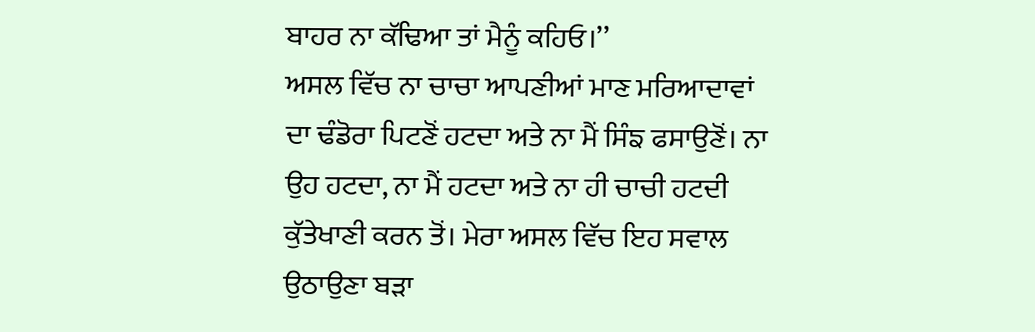ਬਾਹਰ ਨਾ ਕੱਢਿਆ ਤਾਂ ਮੈਨੂੰ ਕਹਿਓ।’’
ਅਸਲ ਵਿੱਚ ਨਾ ਚਾਚਾ ਆਪਣੀਆਂ ਮਾਣ ਮਰਿਆਦਾਵਾਂ ਦਾ ਢੰਡੋਰਾ ਪਿਟਣੋਂ ਹਟਦਾ ਅਤੇ ਨਾ ਮੈਂ ਸਿੰਙ ਫਸਾਉਣੋਂ। ਨਾ ਉਹ ਹਟਦਾ, ਨਾ ਮੈਂ ਹਟਦਾ ਅਤੇ ਨਾ ਹੀ ਚਾਚੀ ਹਟਦੀ ਕੁੱਤੇਖਾਣੀ ਕਰਨ ਤੋਂ। ਮੇਰਾ ਅਸਲ ਵਿੱਚ ਇਹ ਸਵਾਲ ਉਠਾਉਣਾ ਬੜਾ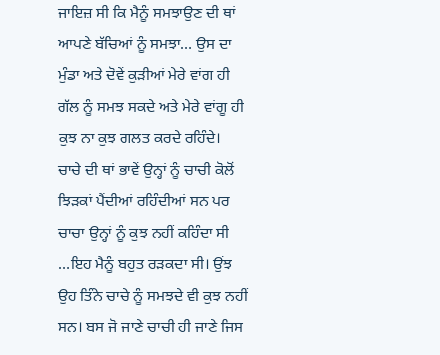ਜਾਇਜ਼ ਸੀ ਕਿ ਮੈਨੂੰ ਸਮਝਾਉਣ ਦੀ ਥਾਂ ਆਪਣੇ ਬੱਚਿਆਂ ਨੂੰ ਸਮਝਾ… ਉਸ ਦਾ ਮੁੰਡਾ ਅਤੇ ਦੋਵੇਂ ਕੁੜੀਆਂ ਮੇਰੇ ਵਾਂਗ ਹੀ ਗੱਲ ਨੂੰ ਸਮਝ ਸਕਦੇ ਅਤੇ ਮੇਰੇ ਵਾਂਗੂ ਹੀ ਕੁਝ ਨਾ ਕੁਝ ਗਲਤ ਕਰਦੇ ਰਹਿੰਦੇ। ਚਾਚੇ ਦੀ ਥਾਂ ਭਾਵੇਂ ਉਨ੍ਹਾਂ ਨੂੰ ਚਾਚੀ ਕੋਲੋਂ ਝਿੜਕਾਂ ਪੈਂਦੀਆਂ ਰਹਿੰਦੀਆਂ ਸਨ ਪਰ ਚਾਚਾ ਉਨ੍ਹਾਂ ਨੂੰ ਕੁਝ ਨਹੀਂ ਕਹਿੰਦਾ ਸੀ …ਇਹ ਮੈਨੂੰ ਬਹੁਤ ਰੜਕਦਾ ਸੀ। ਉਂਝ ਉਹ ਤਿੰਨੇ ਚਾਚੇ ਨੂੰ ਸਮਝਦੇ ਵੀ ਕੁਝ ਨਹੀਂ ਸਨ। ਬਸ ਜੋ ਜਾਣੇ ਚਾਚੀ ਹੀ ਜਾਣੇ ਜਿਸ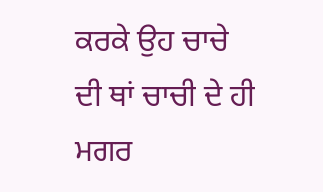ਕਰਕੇ ਉਹ ਚਾਚੇ ਦੀ ਥਾਂ ਚਾਚੀ ਦੇ ਹੀ ਮਗਰ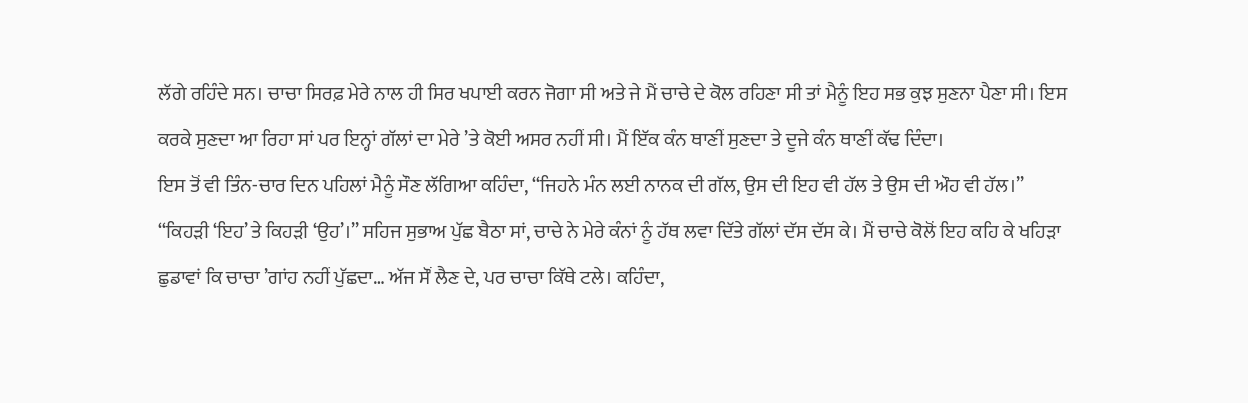ਲੱਗੇ ਰਹਿੰਦੇ ਸਨ। ਚਾਚਾ ਸਿਰਫ਼ ਮੇਰੇ ਨਾਲ ਹੀ ਸਿਰ ਖਪਾਈ ਕਰਨ ਜੋਗਾ ਸੀ ਅਤੇ ਜੇ ਮੈਂ ਚਾਚੇ ਦੇ ਕੋਲ ਰਹਿਣਾ ਸੀ ਤਾਂ ਮੈਨੂੰ ਇਹ ਸਭ ਕੁਝ ਸੁਣਨਾ ਪੈਣਾ ਸੀ। ਇਸ ਕਰਕੇ ਸੁਣਦਾ ਆ ਰਿਹਾ ਸਾਂ ਪਰ ਇਨ੍ਹਾਂ ਗੱਲਾਂ ਦਾ ਮੇਰੇ ’ਤੇ ਕੋਈ ਅਸਰ ਨਹੀਂ ਸੀ। ਮੈਂ ਇੱਕ ਕੰਨ ਥਾਣੀਂ ਸੁਣਦਾ ਤੇ ਦੂਜੇ ਕੰਨ ਥਾਣੀਂ ਕੱਢ ਦਿੰਦਾ।
ਇਸ ਤੋਂ ਵੀ ਤਿੰਨ-ਚਾਰ ਦਿਨ ਪਹਿਲਾਂ ਮੈਨੂੰ ਸੌਣ ਲੱਗਿਆ ਕਹਿੰਦਾ, ‘‘ਜਿਹਨੇ ਮੰਨ ਲਈ ਨਾਨਕ ਦੀ ਗੱਲ, ਉਸ ਦੀ ਇਹ ਵੀ ਹੱਲ ਤੇ ਉਸ ਦੀ ਔਹ ਵੀ ਹੱਲ।’’
‘‘ਕਿਹੜੀ ‘ਇਹ’ ਤੇ ਕਿਹੜੀ ‘ਉਹ’।’’ ਸਹਿਜ ਸੁਭਾਅ ਪੁੱਛ ਬੈਠਾ ਸਾਂ, ਚਾਚੇ ਨੇ ਮੇਰੇ ਕੰਨਾਂ ਨੂੰ ਹੱਥ ਲਵਾ ਦਿੱਤੇ ਗੱਲਾਂ ਦੱਸ ਦੱਸ ਕੇ। ਮੈਂ ਚਾਚੇ ਕੋਲੋਂ ਇਹ ਕਹਿ ਕੇ ਖਹਿੜਾ ਛੁਡਾਵਾਂ ਕਿ ਚਾਚਾ ’ਗਾਂਹ ਨਹੀਂ ਪੁੱਛਦਾ… ਅੱਜ ਸੌਂ ਲੈਣ ਦੇ, ਪਰ ਚਾਚਾ ਕਿੱਥੇ ਟਲੇ। ਕਹਿੰਦਾ,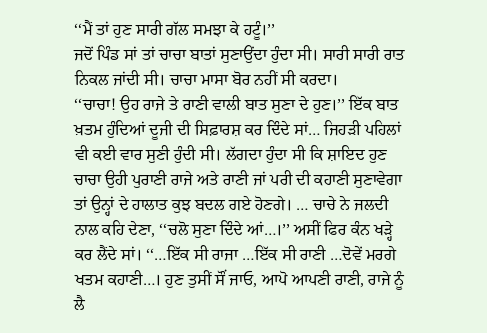‘‘ਮੈਂ ਤਾਂ ਹੁਣ ਸਾਰੀ ਗੱਲ ਸਮਝਾ ਕੇ ਹਟੂੰ।’’
ਜਦੋਂ ਪਿੰਡ ਸਾਂ ਤਾਂ ਚਾਚਾ ਬਾਤਾਂ ਸੁਣਾਉਂਦਾ ਹੁੰਦਾ ਸੀ। ਸਾਰੀ ਸਾਰੀ ਰਾਤ ਨਿਕਲ ਜਾਂਦੀ ਸੀ। ਚਾਚਾ ਮਾਸਾ ਬੋਰ ਨਹੀਂ ਸੀ ਕਰਦਾ।
‘‘ਚਾਚਾ! ਉਹ ਰਾਜੇ ਤੇ ਰਾਣੀ ਵਾਲੀ ਬਾਤ ਸੁਣਾ ਦੇ ਹੁਣ।’’ ਇੱਕ ਬਾਤ ਖ਼ਤਮ ਹੁੰਦਿਆਂ ਦੂਜੀ ਦੀ ਸਿਫ਼ਾਰਸ਼ ਕਰ ਦਿੰਦੇ ਸਾਂ… ਜਿਹੜੀ ਪਹਿਲਾਂ ਵੀ ਕਈ ਵਾਰ ਸੁਣੀ ਹੁੰਦੀ ਸੀ। ਲੱਗਦਾ ਹੁੰਦਾ ਸੀ ਕਿ ਸ਼ਾਇਦ ਹੁਣ ਚਾਚਾ ਉਹੀ ਪੁਰਾਣੀ ਰਾਜੇ ਅਤੇ ਰਾਣੀ ਜਾਂ ਪਰੀ ਦੀ ਕਹਾਣੀ ਸੁਣਾਵੇਗਾ ਤਾਂ ਉਨ੍ਹਾਂ ਦੇ ਹਾਲਾਤ ਕੁਝ ਬਦਲ ਗਏ ਹੋਣਗੇ। … ਚਾਚੇ ਨੇ ਜਲਦੀ ਨਾਲ ਕਹਿ ਦੇਣਾ, ‘‘ਚਲੋ ਸੁਣਾ ਦਿੰਦੇ ਆਂ…।’’ ਅਸੀਂ ਫਿਰ ਕੰਨ ਖੜ੍ਹੇ ਕਰ ਲੈਂਦੇ ਸਾਂ। ‘‘…ਇੱਕ ਸੀ ਰਾਜਾ …ਇੱਕ ਸੀ ਰਾਣੀ …ਦੋਵੇਂ ਮਰਗੇ ਖਤਮ ਕਹਾਣੀ…। ਹੁਣ ਤੁਸੀਂ ਸੌਂ ਜਾਓ, ਆਪੋ ਆਪਣੀ ਰਾਣੀ, ਰਾਜੇ ਨੂੰ ਲੈ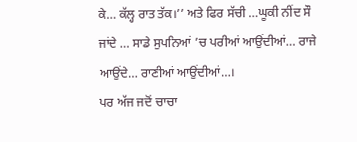ਕੇ… ਕੱਲ੍ਹ ਰਾਤ ਤੱਕ।’’ ਅਤੇ ਫਿਰ ਸੱਚੀ …ਘੂਕੀ ਨੀਂਦ ਸੌ ਜਾਂਦੇ … ਸਾਡੇ ਸੁਪਨਿਆਂ ’ਚ ਪਰੀਆਂ ਆਉਂਦੀਆਂ… ਰਾਜੇ ਆਉਂਦੇ… ਰਾਣੀਆਂ ਆਉਂਦੀਆਂ…।
ਪਰ ਅੱਜ ਜਦੋਂ ਚਾਚਾ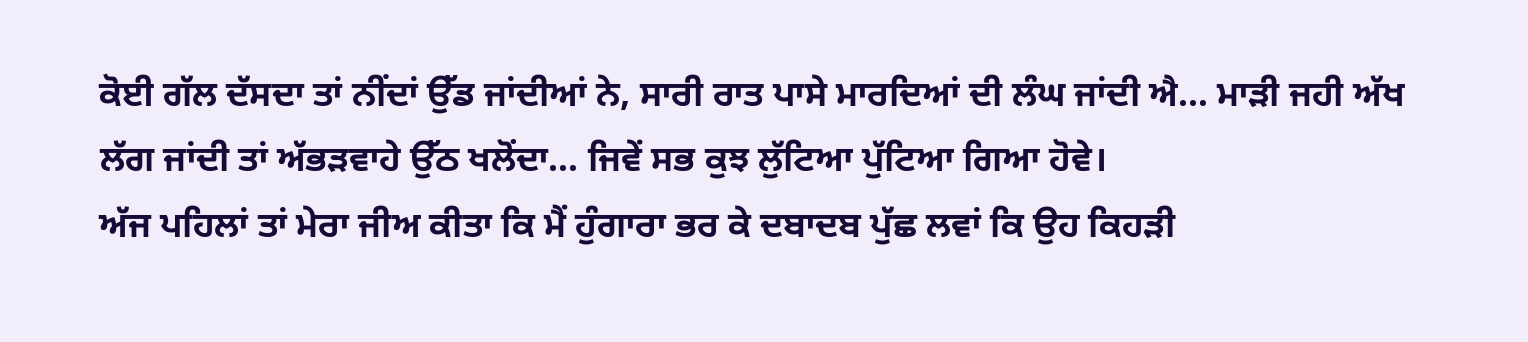ਕੋਈ ਗੱਲ ਦੱਸਦਾ ਤਾਂ ਨੀਂਦਾਂ ਉੱਡ ਜਾਂਦੀਆਂ ਨੇ, ਸਾਰੀ ਰਾਤ ਪਾਸੇ ਮਾਰਦਿਆਂ ਦੀ ਲੰਘ ਜਾਂਦੀ ਐ… ਮਾੜੀ ਜਹੀ ਅੱਖ ਲੱਗ ਜਾਂਦੀ ਤਾਂ ਅੱਭੜਵਾਹੇ ਉੱਠ ਖਲੋਂਦਾ… ਜਿਵੇਂ ਸਭ ਕੁਝ ਲੁੱਟਿਆ ਪੁੱਟਿਆ ਗਿਆ ਹੋਵੇ।
ਅੱਜ ਪਹਿਲਾਂ ਤਾਂ ਮੇਰਾ ਜੀਅ ਕੀਤਾ ਕਿ ਮੈਂ ਹੁੰਗਾਰਾ ਭਰ ਕੇ ਦਬਾਦਬ ਪੁੱਛ ਲਵਾਂ ਕਿ ਉਹ ਕਿਹੜੀ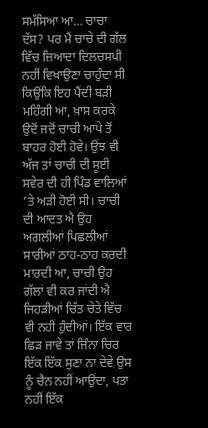ਸਮੱਸਿਆ ਆ… ਚਾਚਾ ਦੱਸ? ਪਰ ਮੈਂ ਚਾਚੇ ਦੀ ਗੱਲ ਵਿੱਚ ਜ਼ਿਆਦਾ ਦਿਲਚਸਪੀ ਨਹੀਂ ਵਿਖਾਉਣਾ ਚਾਹੁੰਦਾ ਸੀ ਕਿਉਂਕਿ ਇਹ ਪੈਂਦੀ ਬੜੀ ਮਹਿੰਗੀ ਆ, ਖ਼ਾਸ ਕਰਕੇ ਉਦੋਂ ਜਦੋਂ ਚਾਚੀ ਆਪੇ ਤੋਂ ਬਾਹਰ ਹੋਈ ਹੋਵੇ। ਉਂਝ ਵੀ ਅੱਜ ਤਾਂ ਚਾਚੀ ਦੀ ਸੂਈ ਸਵੇਰ ਦੀ ਹੀ ਪਿੰਡ ਵਾਲਿਆਂ ’ਤੇ ਅੜੀ ਹੋਈ ਸੀ। ਚਾਚੀ ਦੀ ਆਦਤ ਐ ਉਹ ਅਗਲੀਆਂ ਪਿਛਲੀਆਂ ਸਾਰੀਆਂ ਠਾਹ-ਠਾਹ ਕਰਦੀ ਮਾਰਦੀ ਆ, ਚਾਚੀ ਉਹ ਗੱਲਾਂ ਵੀ ਕਰ ਜਾਂਦੀ ਐ ਜਿਹੜੀਆਂ ਚਿੱਤ ਚੇਤੇ ਵਿੱਚ ਵੀ ਨਹੀਂ ਹੁੰਦੀਆਂ। ਇੱਕ ਵਾਰ ਛਿੜ ਜਾਵੇ ਤਾਂ ਜਿੰਨਾ ਚਿਰ ਇੱਕ ਇੱਕ ਸੁਣਾ ਨਾ ਦੇਵੇ ਉਸ ਨੂੰ ਚੈਨ ਨਹੀਂ ਆਉਂਦਾ, ਪਤਾ ਨਹੀਂ ਇੱਕ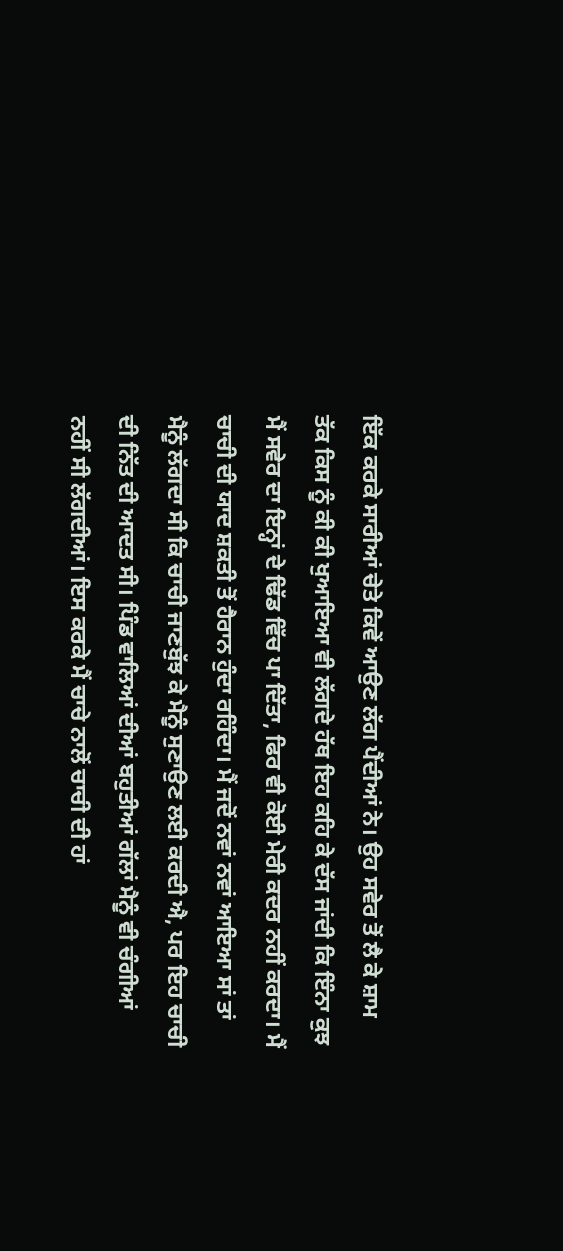ਇੱਕ ਕਰਕੇ ਸਾਰੀਆਂ ਚੇਤੇ ਕਿਵੇਂ ਆਉਣ ਲੱਗ ਪੈਂਦੀਆਂ ਨੇ। ਉਹ ਸਵੇਰ ਤੋਂ ਲੈ ਕੇ ਸ਼ਾਮ ਤੱਕ ਕਿਸ ਨੂੰ ਕੀ ਕੀ ਖੁਆਇਆ ਵੀ ਲੱਗਦੇ ਹੱਥ ਇਹ ਕਹਿ ਕੇ ਦੱਸ ਜਾਂਦੀ ਕਿ ਇੰਨਾ ਕੁਝ ਮੈਂ ਸਵੇਰ ਦਾ ਇਨ੍ਹਾਂ ਦੇ ਢਿੱਡ ਵਿੱਚ ਪਾ ਦਿੱਤਾ, ਫਿਰ ਵੀ ਕੋਈ ਮੇਰੀ ਕਦਰ ਨਹੀਂ ਕਰਦਾ। ਮੈਂ ਚਾਚੀ ਦੀ ਯਾਦ ਸ਼ਕਤੀ ਤੋਂ ਹੈਰਾਨ ਹੁੰਦਾ ਰਹਿੰਦਾ। ਮੈਂ ਜਦੋਂ ਨਵਾਂ ਨਵਾਂ ਆਇਆ ਸਾਂ ਤਾਂ ਮੈਨੂੰ ਲੱਗਦਾ ਸੀ ਕਿ ਚਾਚੀ ਜਾਣਬੁੱਝ ਕੇ ਮੈਨੂੰ ਸੁਣਾਉਣ ਲਈ ਕਰਦੀ ਐ, ਪਰ ਇਹ ਚਾਚੀ ਦੀ ਨਿੱਤ ਦੀ ਆਦਤ ਸੀ। ਪਿੰਡ ਵਾਲਿਆਂ ਦੀਆਂ ਬਹੁਤੀਆਂ ਗੱਲਾਂ ਮੈਨੂੰ ਵੀ ਚੰਗੀਆਂ ਨਹੀਂ ਸੀ ਲੱਗਦੀਆਂ। ਇਸ ਕਰਕੇ ਮੈਂ ਚਾਚੇ ਨਾਲੋਂ ਚਾਚੀ ਦੀ ਹਾਂ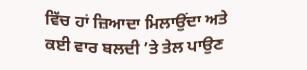ਵਿੱਚ ਹਾਂ ਜ਼ਿਆਦਾ ਮਿਲਾਉਂਦਾ ਅਤੇ ਕਈ ਵਾਰ ਬਲਦੀ ’ਤੇ ਤੇਲ ਪਾਉਣ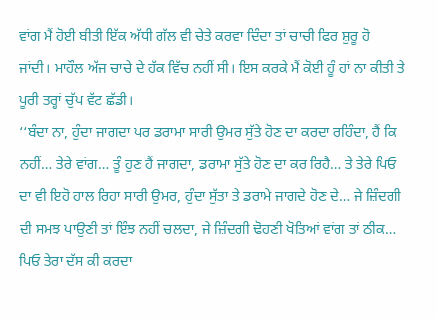ਵਾਂਗ ਮੈਂ ਹੋਈ ਬੀਤੀ ਇੱਕ ਅੱਧੀ ਗੱਲ ਵੀ ਚੇਤੇ ਕਰਵਾ ਦਿੰਦਾ ਤਾਂ ਚਾਚੀ ਫਿਰ ਸ਼ੁਰੂ ਹੋ ਜਾਂਦੀ। ਮਾਹੌਲ ਅੱਜ ਚਾਚੇ ਦੇ ਹੱਕ ਵਿੱਚ ਨਹੀਂ ਸੀ। ਇਸ ਕਰਕੇ ਮੈਂ ਕੋਈ ਹੂੰ ਹਾਂ ਨਾ ਕੀਤੀ ਤੇ ਪੂਰੀ ਤਰ੍ਹਾਂ ਚੁੱਪ ਵੱਟ ਛੱਡੀ।
‘‘ਬੰਦਾ ਨਾ, ਹੁੰਦਾ ਜਾਗਦਾ ਪਰ ਡਰਾਮਾ ਸਾਰੀ ਉਮਰ ਸੁੱਤੇ ਹੋਣ ਦਾ ਕਰਦਾ ਰਹਿੰਦਾ, ਹੈਂ ਕਿ ਨਹੀਂ… ਤੇਰੇ ਵਾਂਗ… ਤੂੰ ਹੁਣ ਹੈਂ ਜਾਗਦਾ, ਡਰਾਮਾ ਸੁੱਤੇ ਹੋਣ ਦਾ ਕਰ ਰਿਹੈ… ਤੇ ਤੇਰੇ ਪਿਓ ਦਾ ਵੀ ਇਹੋ ਹਾਲ ਰਿਹਾ ਸਾਰੀ ਉਮਰ, ਹੁੰਦਾ ਸੁੱਤਾ ਤੇ ਡਰਾਮੇ ਜਾਗਦੇ ਹੋਣ ਦੇ… ਜੇ ਜ਼ਿੰਦਗੀ ਦੀ ਸਮਝ ਪਾਉਣੀ ਤਾਂ ਇੰਝ ਨਹੀਂ ਚਲਦਾ, ਜੇ ਜ਼ਿੰਦਗੀ ਢੋਹਣੀ ਖੋਤਿਆਂ ਵਾਂਗ ਤਾਂ ਠੀਕ… ਪਿਓ ਤੇਰਾ ਦੱਸ ਕੀ ਕਰਦਾ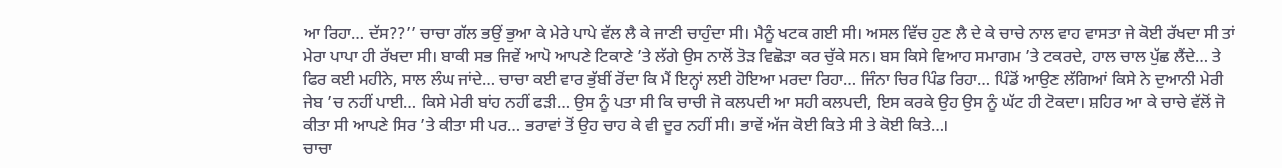ਆ ਰਿਹਾ… ਦੱਸ??’’ ਚਾਚਾ ਗੱਲ ਭਉਂ ਭੁਆ ਕੇ ਮੇਰੇ ਪਾਪੇ ਵੱਲ ਲੈ ਕੇ ਜਾਣੀ ਚਾਹੁੰਦਾ ਸੀ। ਮੈਨੂੰ ਖਟਕ ਗਈ ਸੀ। ਅਸਲ ਵਿੱਚ ਹੁਣ ਲੈ ਦੇ ਕੇ ਚਾਚੇ ਨਾਲ ਵਾਹ ਵਾਸਤਾ ਜੇ ਕੋਈ ਰੱਖਦਾ ਸੀ ਤਾਂ ਮੇਰਾ ਪਾਪਾ ਹੀ ਰੱਖਦਾ ਸੀ। ਬਾਕੀ ਸਭ ਜਿਵੇਂ ਆਪੋ ਆਪਣੇ ਟਿਕਾਣੇ ’ਤੇ ਲੱਗੇ ਉਸ ਨਾਲੋਂ ਤੋੜ ਵਿਛੋੜਾ ਕਰ ਚੁੱਕੇ ਸਨ। ਬਸ ਕਿਸੇ ਵਿਆਹ ਸਮਾਗਮ ’ਤੇ ਟਕਰਦੇ, ਹਾਲ ਚਾਲ ਪੁੱਛ ਲੈਂਦੇ… ਤੇ ਫਿਰ ਕਈ ਮਹੀਨੇ, ਸਾਲ ਲੰਘ ਜਾਂਦੇ… ਚਾਚਾ ਕਈ ਵਾਰ ਭੁੱਬੀਂ ਰੋਂਦਾ ਕਿ ਮੈਂ ਇਨ੍ਹਾਂ ਲਈ ਹੋਇਆ ਮਰਦਾ ਰਿਹਾ… ਜਿੰਨਾ ਚਿਰ ਪਿੰਡ ਰਿਹਾ… ਪਿੰਡੋਂ ਆਉਣ ਲੱਗਿਆਂ ਕਿਸੇ ਨੇ ਦੁਆਨੀ ਮੇਰੀ ਜੇਬ ’ਚ ਨਹੀਂ ਪਾਈ… ਕਿਸੇ ਮੇਰੀ ਬਾਂਹ ਨਹੀਂ ਫੜੀ… ਉਸ ਨੂੰ ਪਤਾ ਸੀ ਕਿ ਚਾਚੀ ਜੋ ਕਲਪਦੀ ਆ ਸਹੀ ਕਲਪਦੀ, ਇਸ ਕਰਕੇ ਉਹ ਉਸ ਨੂੰ ਘੱਟ ਹੀ ਟੋਕਦਾ। ਸ਼ਹਿਰ ਆ ਕੇ ਚਾਚੇ ਵੱਲੋਂ ਜੋ ਕੀਤਾ ਸੀ ਆਪਣੇ ਸਿਰ ’ਤੇ ਕੀਤਾ ਸੀ ਪਰ… ਭਰਾਵਾਂ ਤੋਂ ਉਹ ਚਾਹ ਕੇ ਵੀ ਦੂਰ ਨਹੀਂ ਸੀ। ਭਾਵੇਂ ਅੱਜ ਕੋਈ ਕਿਤੇ ਸੀ ਤੇ ਕੋਈ ਕਿਤੇ…।
ਚਾਚਾ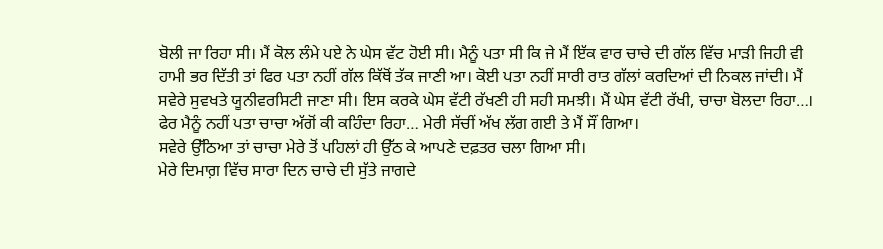ਬੋਲੀ ਜਾ ਰਿਹਾ ਸੀ। ਮੈਂ ਕੋਲ ਲੰਮੇ ਪਏ ਨੇ ਘੇਸ ਵੱਟ ਹੋਈ ਸੀ। ਮੈਨੂੰ ਪਤਾ ਸੀ ਕਿ ਜੇ ਮੈਂ ਇੱਕ ਵਾਰ ਚਾਚੇ ਦੀ ਗੱਲ ਵਿੱਚ ਮਾੜੀ ਜਿਹੀ ਵੀ ਹਾਮੀ ਭਰ ਦਿੱਤੀ ਤਾਂ ਫਿਰ ਪਤਾ ਨਹੀਂ ਗੱਲ ਕਿੱਥੋਂ ਤੱਕ ਜਾਣੀ ਆ। ਕੋਈ ਪਤਾ ਨਹੀਂ ਸਾਰੀ ਰਾਤ ਗੱਲਾਂ ਕਰਦਿਆਂ ਦੀ ਨਿਕਲ ਜਾਂਦੀ। ਮੈਂ ਸਵੇਰੇ ਸੁਵਖਤੇ ਯੂਨੀਵਰਸਿਟੀ ਜਾਣਾ ਸੀ। ਇਸ ਕਰਕੇ ਘੇਸ ਵੱਟੀ ਰੱਖਣੀ ਹੀ ਸਹੀ ਸਮਝੀ। ਮੈਂ ਘੇਸ ਵੱਟੀ ਰੱਖੀ, ਚਾਚਾ ਬੋਲਦਾ ਰਿਹਾ…। ਫੇਰ ਮੈਨੂੰ ਨਹੀਂ ਪਤਾ ਚਾਚਾ ਅੱਗੋਂ ਕੀ ਕਹਿੰਦਾ ਰਿਹਾ… ਮੇਰੀ ਸੱਚੀਂ ਅੱਖ ਲੱਗ ਗਈ ਤੇ ਮੈਂ ਸੌਂ ਗਿਆ।
ਸਵੇਰੇ ਉੱਠਿਆ ਤਾਂ ਚਾਚਾ ਮੇਰੇ ਤੋਂ ਪਹਿਲਾਂ ਹੀ ਉੱਠ ਕੇ ਆਪਣੇ ਦਫ਼ਤਰ ਚਲਾ ਗਿਆ ਸੀ।
ਮੇਰੇ ਦਿਮਾਗ਼ ਵਿੱਚ ਸਾਰਾ ਦਿਨ ਚਾਚੇ ਦੀ ਸੁੱਤੇ ਜਾਗਦੇ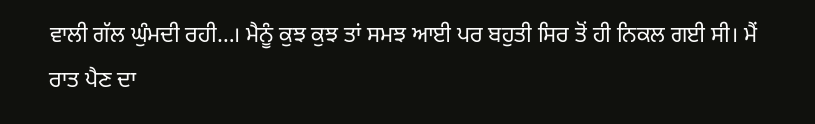ਵਾਲੀ ਗੱਲ ਘੁੰਮਦੀ ਰਹੀ…। ਮੈਨੂੰ ਕੁਝ ਕੁਝ ਤਾਂ ਸਮਝ ਆਈ ਪਰ ਬਹੁਤੀ ਸਿਰ ਤੋਂ ਹੀ ਨਿਕਲ ਗਈ ਸੀ। ਮੈਂ ਰਾਤ ਪੈਣ ਦਾ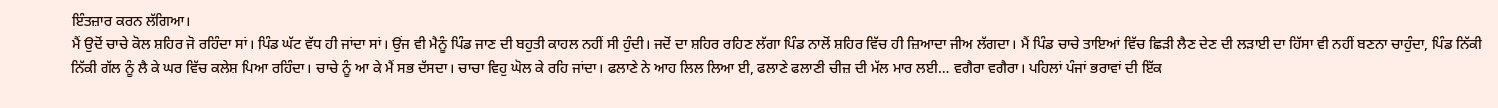ਇੰਤਜ਼ਾਰ ਕਰਨ ਲੱਗਿਆ।
ਮੈਂ ਉਦੋਂ ਚਾਚੇ ਕੋਲ ਸ਼ਹਿਰ ਜੋ ਰਹਿੰਦਾ ਸਾਂ। ਪਿੰਡ ਘੱਟ ਵੱਧ ਹੀ ਜਾਂਦਾ ਸਾਂ। ਉਂਜ ਵੀ ਮੈਨੂੰ ਪਿੰਡ ਜਾਣ ਦੀ ਬਹੁਤੀ ਕਾਹਲ ਨਹੀਂ ਸੀ ਹੁੰਦੀ। ਜਦੋਂ ਦਾ ਸ਼ਹਿਰ ਰਹਿਣ ਲੱਗਾ ਪਿੰਡ ਨਾਲੋਂ ਸ਼ਹਿਰ ਵਿੱਚ ਹੀ ਜ਼ਿਆਦਾ ਜੀਅ ਲੱਗਦਾ। ਮੈਂ ਪਿੰਡ ਚਾਚੇ ਤਾਇਆਂ ਵਿੱਚ ਛਿੜੀ ਲੈਣ ਦੇਣ ਦੀ ਲੜਾਈ ਦਾ ਹਿੱਸਾ ਵੀ ਨਹੀਂ ਬਣਨਾ ਚਾਹੁੰਦਾ, ਪਿੰਡ ਨਿੱਕੀ ਨਿੱਕੀ ਗੱਲ ਨੂੰ ਲੈ ਕੇ ਘਰ ਵਿੱਚ ਕਲੇਸ਼ ਪਿਆ ਰਹਿੰਦਾ। ਚਾਚੇ ਨੂੰ ਆ ਕੇ ਮੈਂ ਸਭ ਦੱਸਦਾ। ਚਾਚਾ ਵਿਹੁ ਘੋਲ ਕੇ ਰਹਿ ਜਾਂਦਾ। ਫਲਾਣੇ ਨੇ ਆਹ ਲਿਲ ਲਿਆ ਈ, ਫਲਾਣੇ ਫਲਾਣੀ ਚੀਜ਼ ਦੀ ਮੱਲ ਮਾਰ ਲਈ… ਵਗੈਰਾ ਵਗੈਰਾ। ਪਹਿਲਾਂ ਪੰਜਾਂ ਭਰਾਵਾਂ ਦੀ ਇੱਕ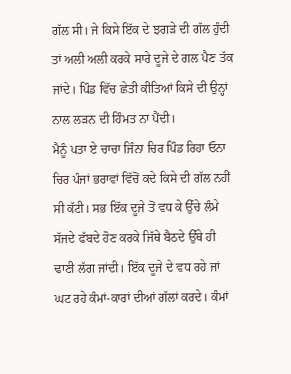ਗੱਲ ਸੀ। ਜੇ ਕਿਸੇ ਇੱਕ ਦੇ ਝਗੜੇ ਦੀ ਗੱਲ ਹੁੰਦੀ ਤਾਂ ਅਲੀ ਅਲੀ ਕਰਕੇ ਸਾਰੇ ਦੂਜੇ ਦੇ ਗਲ ਪੈਣ ਤੱਕ ਜਾਂਦੇ। ਪਿੰਡ ਵਿੱਚ ਛੇਤੀ ਕੀਤਿਆਂ ਕਿਸੇ ਦੀ ਉਨ੍ਹਾਂ ਨਾਲ ਲੜਨ ਦੀ ਹਿੰਮਤ ਨਾ ਪੈਂਦੀ।
ਮੈਨੂੰ ਪਤਾ ਏ ਚਾਚਾ ਜਿੰਨਾ ਚਿਰ ਪਿੰਡ ਰਿਹਾ ਓਨਾ ਚਿਰ ਪੰਜਾਂ ਭਰਾਵਾਂ ਵਿੱਚੋਂ ਕਦੇ ਕਿਸੇ ਦੀ ਗੱਲ ਨਹੀਂ ਸੀ ਕੱਟੀ। ਸਭ ਇੱਕ ਦੂਜੇ ਤੋਂ ਵਧ ਕੇ ਉੱਚੇ ਲੰਮੇ ਸੱਜਦੇ ਫੱਬਦੇ ਹੋਣ ਕਰਕੇ ਜਿੱਥੇ ਬੈਠਦੇ ਉੱਥੇ ਹੀ ਢਾਣੀ ਲੱਗ ਜਾਂਦੀ। ਇੱਕ ਦੂਜੇ ਦੇ ਵਧ ਰਹੇ ਜਾਂ ਘਟ ਰਹੇ ਕੰਮਾਂ-ਕਾਰਾਂ ਦੀਆਂ ਗੱਲਾਂ ਕਰਦੇ। ਕੰਮਾਂ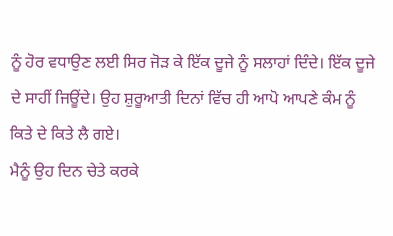ਨੂੰ ਹੋਰ ਵਧਾਉਣ ਲਈ ਸਿਰ ਜੋੜ ਕੇ ਇੱਕ ਦੂਜੇ ਨੂੰ ਸਲਾਹਾਂ ਦਿੰਦੇ। ਇੱਕ ਦੂਜੇ ਦੇ ਸਾਹੀਂ ਜਿਊਂਦੇ। ਉਹ ਸ਼ੁਰੂਆਤੀ ਦਿਨਾਂ ਵਿੱਚ ਹੀ ਆਪੋ ਆਪਣੇ ਕੰਮ ਨੂੰ ਕਿਤੇ ਦੇ ਕਿਤੇ ਲੈ ਗਏ।
ਮੈਨੂੰ ਉਹ ਦਿਨ ਚੇਤੇ ਕਰਕੇ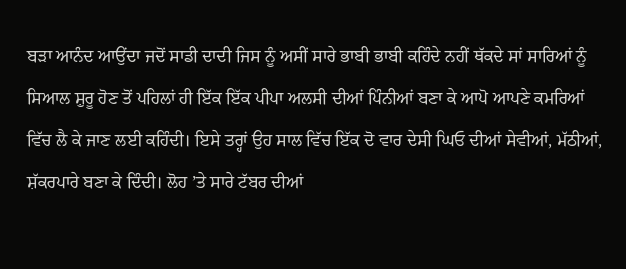ਬੜਾ ਆਨੰਦ ਆਉਂਦਾ ਜਦੋਂ ਸਾਡੀ ਦਾਦੀ ਜਿਸ ਨੂੰ ਅਸੀਂ ਸਾਰੇ ਭਾਬੀ ਭਾਬੀ ਕਹਿੰਦੇ ਨਹੀਂ ਥੱਕਦੇ ਸਾਂ ਸਾਰਿਆਂ ਨੂੰ ਸਿਆਲ ਸ਼ੁਰੂ ਹੋਣ ਤੋਂ ਪਹਿਲਾਂ ਹੀ ਇੱਕ ਇੱਕ ਪੀਪਾ ਅਲਸੀ ਦੀਆਂ ਪਿੰਨੀਆਂ ਬਣਾ ਕੇ ਆਪੋ ਆਪਣੇ ਕਮਰਿਆਂ ਵਿੱਚ ਲੈ ਕੇ ਜਾਣ ਲਈ ਕਹਿੰਦੀ। ਇਸੇ ਤਰ੍ਹਾਂ ਉਹ ਸਾਲ ਵਿੱਚ ਇੱਕ ਦੋ ਵਾਰ ਦੇਸੀ ਘਿਓ ਦੀਆਂ ਸੇਵੀਆਂ, ਮੱਠੀਆਂ, ਸ਼ੱਕਰਪਾਰੇ ਬਣਾ ਕੇ ਦਿੰਦੀ। ਲੋਹ ’ਤੇ ਸਾਰੇ ਟੱਬਰ ਦੀਆਂ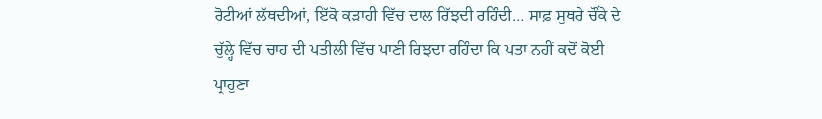ਰੋਟੀਆਂ ਲੱਥਦੀਆਂ, ਇੱਕੋ ਕੜਾਹੀ ਵਿੱਚ ਦਾਲ ਰਿੱਝਦੀ ਰਹਿੰਦੀ… ਸਾਫ਼ ਸੁਥਰੇ ਚੌਂਕੇ ਦੇ ਚੁੱਲ੍ਹੇ ਵਿੱਚ ਚਾਹ ਦੀ ਪਤੀਲੀ ਵਿੱਚ ਪਾਣੀ ਰਿਝਦਾ ਰਹਿੰਦਾ ਕਿ ਪਤਾ ਨਹੀਂ ਕਦੋਂ ਕੋਈ ਪ੍ਰਾਹੁਣਾ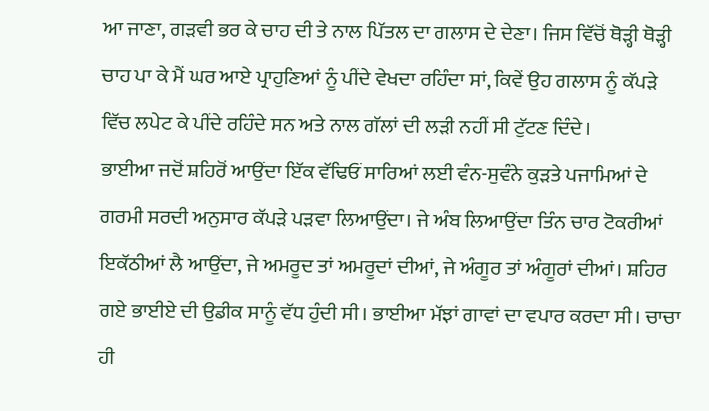ਆ ਜਾਣਾ, ਗੜਵੀ ਭਰ ਕੇ ਚਾਹ ਦੀ ਤੇ ਨਾਲ ਪਿੱਤਲ ਦਾ ਗਲਾਸ ਦੇ ਦੇਣਾ। ਜਿਸ ਵਿੱਚੋਂ ਥੋੜ੍ਹੀ ਥੋੜ੍ਹੀ ਚਾਹ ਪਾ ਕੇ ਮੈਂ ਘਰ ਆਏ ਪ੍ਰਾਹੁਣਿਆਂ ਨੂੰ ਪੀਂਦੇ ਵੇਖਦਾ ਰਹਿੰਦਾ ਸਾਂ, ਕਿਵੇਂ ਉਹ ਗਲਾਸ ਨੂੰ ਕੱਪੜੇ ਵਿੱਚ ਲਪੇਟ ਕੇ ਪੀਂਦੇ ਰਹਿੰਦੇ ਸਨ ਅਤੇ ਨਾਲ ਗੱਲਾਂ ਦੀ ਲੜੀ ਨਹੀਂ ਸੀ ਟੁੱਟਣ ਦਿੰਦੇ।
ਭਾਈਆ ਜਦੋਂ ਸ਼ਹਿਰੋਂ ਆਉਂਦਾ ਇੱਕ ਵੱਢਿਓਂ ਸਾਰਿਆਂ ਲਈ ਵੰਨ-ਸੁਵੰਨੇ ਕੁੜਤੇ ਪਜਾਮਿਆਂ ਦੇ ਗਰਮੀ ਸਰਦੀ ਅਨੁਸਾਰ ਕੱਪੜੇ ਪੜਵਾ ਲਿਆਉਂਦਾ। ਜੇ ਅੰਬ ਲਿਆਉਂਦਾ ਤਿੰਨ ਚਾਰ ਟੋਕਰੀਆਂ ਇਕੱਠੀਆਂ ਲੈ ਆਉਂਦਾ, ਜੇ ਅਮਰੂਦ ਤਾਂ ਅਮਰੂਦਾਂ ਦੀਆਂ, ਜੇ ਅੰਗੂਰ ਤਾਂ ਅੰਗੂਰਾਂ ਦੀਆਂ। ਸ਼ਹਿਰ ਗਏ ਭਾਈਏ ਦੀ ਉਡੀਕ ਸਾਨੂੰ ਵੱਧ ਹੁੰਦੀ ਸੀ। ਭਾਈਆ ਮੱਝਾਂ ਗਾਵਾਂ ਦਾ ਵਪਾਰ ਕਰਦਾ ਸੀ। ਚਾਚਾ ਹੀ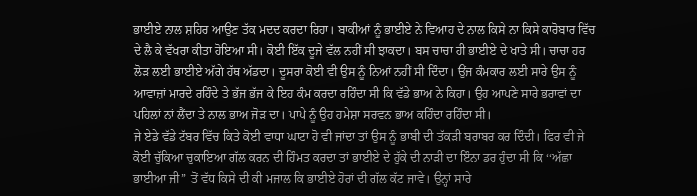ਭਾਈਏ ਨਾਲ ਸ਼ਹਿਰ ਆਉਣ ਤੱਕ ਮਦਦ ਕਰਦਾ ਰਿਹਾ। ਬਾਕੀਆਂ ਨੂੰ ਭਾਈਏ ਨੇ ਵਿਆਹ ਦੇ ਨਾਲ ਕਿਸੇ ਨਾ ਕਿਸੇ ਕਾਰੋਬਾਰ ਵਿੱਚ ਦੇ ਲੈ ਕੇ ਵੱਖਰਾ ਕੀਤਾ ਹੋਇਆ ਸੀ। ਕੋਈ ਇੱਕ ਦੂਜੇ ਵੱਲ ਨਹੀਂ ਸੀ ਝਾਕਦਾ। ਬਸ ਚਾਚਾ ਹੀ ਭਾਈਏ ਦੇ ਖਾਤੇ ਸੀ। ਚਾਚਾ ਹਰ ਲੋੜ ਲਈ ਭਾਈਏ ਅੱਗੇ ਹੱਥ ਅੱਡਦਾ। ਦੂਸਰਾ ਕੋਈ ਵੀ ਉਸ ਨੂੰ ਨਿਆਂ ਨਹੀਂ ਸੀ ਦਿੰਦਾ। ਉਂਜ ਕੰਮਕਾਰ ਲਈ ਸਾਰੇ ਉਸ ਨੂੰ ਆਵਾਜ਼ਾਂ ਮਾਰਦੇ ਰਹਿੰਦੇ ਤੇ ਭੱਜ ਭੱਜ ਕੇ ਇਹ ਕੰਮ ਕਰਦਾ ਰਹਿੰਦਾ ਸੀ ਕਿ ਵੱਡੇ ਭਾਅ ਨੇ ਕਿਹਾ। ਉਹ ਆਪਣੇ ਸਾਰੇ ਭਰਾਵਾਂ ਦਾ ਪਹਿਲਾਂ ਨਾਂ ਲੈਂਦਾ ਤੇ ਨਾਲ ਭਾਅ ਜੋੜ ਦਾ। ਪਾਪੇ ਨੂੰ ਉਹ ਹਮੇਸ਼ਾ ਸਰਵਨ ਭਾਅ ਕਹਿੰਦਾ ਰਹਿੰਦਾ ਸੀ।
ਜੇ ਏਡੇ ਵੱਡੇ ਟੱਬਰ ਵਿੱਚ ਕਿਤੇ ਕੋਈ ਵਾਧਾ ਘਾਟਾ ਹੋ ਵੀ ਜਾਂਦਾ ਤਾਂ ਉਸ ਨੂੰ ਭਾਬੀ ਦੀ ਤੱਕੜੀ ਬਰਾਬਰ ਕਰ ਦਿੰਦੀ। ਫਿਰ ਵੀ ਜੇ ਕੋਈ ਚੁੱਕਿਆ ਚੁਕਾਇਆ ਗੱਲ ਕਰਨ ਦੀ ਹਿੰਮਤ ਕਰਦਾ ਤਾਂ ਭਾਈਏ ਦੇ ਹੁੱਕੇ ਦੀ ਨਾੜੀ ਦਾ ਇੰਨਾ ਡਰ ਹੁੰਦਾ ਸੀ ਕਿ ‘‘ਅੱਛਾ ਭਾਈਆ ਜੀ’’ ਤੋਂ ਵੱਧ ਕਿਸੇ ਦੀ ਕੀ ਮਜਾਲ ਕਿ ਭਾਈਏ ਹੋਰਾਂ ਦੀ ਗੱਲ ਕੱਟ ਜਾਵੇ। ਉਨ੍ਹਾਂ ਸਾਰੇ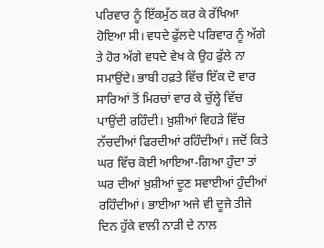ਪਰਿਵਾਰ ਨੂੰ ਇੱਕਮੁੱਠ ਕਰ ਕੇ ਰੱਖਿਆ ਹੋਇਆ ਸੀ। ਵਧਦੇ ਫੁੱਲਦੇ ਪਰਿਵਾਰ ਨੂੰ ਅੱਗੇ ਤੇ ਹੋਰ ਅੱਗੇ ਵਧਦੇ ਵੇਖ ਕੇ ਉਹ ਫੁੱਲੇ ਨਾ ਸਮਾਉਂਦੇ। ਭਾਬੀ ਹਫ਼ਤੇ ਵਿੱਚ ਇੱਕ ਦੋ ਵਾਰ ਸਾਰਿਆਂ ਤੋਂ ਮਿਰਚਾਂ ਵਾਰ ਕੇ ਚੁੱਲ੍ਹੇ ਵਿੱਚ ਪਾਉਂਦੀ ਰਹਿੰਦੀ। ਖ਼ੁਸ਼ੀਆਂ ਵਿਹੜੇ ਵਿੱਚ ਨੱਚਦੀਆਂ ਫਿਰਦੀਆਂ ਰਹਿੰਦੀਆਂ। ਜਦੋਂ ਕਿਤੇ ਘਰ ਵਿੱਚ ਕੋਈ ਆਇਆ-ਗਿਆ ਹੁੰਦਾ ਤਾਂ ਘਰ ਦੀਆਂ ਖ਼ੁਸ਼ੀਆਂ ਦੂਣ ਸਵਾਈਆਂ ਹੁੰਦੀਆਂ ਰਹਿੰਦੀਆਂ। ਭਾਈਆ ਅਜੇ ਵੀ ਦੂਜੇ ਤੀਜੇ ਦਿਨ ਹੁੱਕੇ ਵਾਲੀ ਨਾੜੀ ਦੇ ਨਾਲ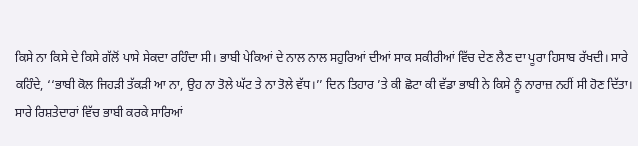ਕਿਸੇ ਨਾ ਕਿਸੇ ਦੇ ਕਿਸੇ ਗੱਲੋਂ ਪਾਸੇ ਸੇਕਦਾ ਰਹਿੰਦਾ ਸੀ। ਭਾਬੀ ਪੇਕਿਆਂ ਦੇ ਨਾਲ ਨਾਲ ਸਹੁਰਿਆਂ ਦੀਆਂ ਸਾਕ ਸਕੀਰੀਆਂ ਵਿੱਚ ਦੇਣ ਲੈਣ ਦਾ ਪੂਰਾ ਹਿਸਾਬ ਰੱਖਦੀ। ਸਾਰੇ ਕਹਿੰਦੇ, ‘‘ਭਾਬੀ ਕੋਲ ਜਿਹੜੀ ਤੱਕੜੀ ਆ ਨਾ, ਉਹ ਨਾ ਤੋਲੇ ਘੱਟ ਤੇ ਨਾ ਤੋਲੇ ਵੱਧ।’’ ਦਿਨ ਤਿਹਾਰ ’ਤੇ ਕੀ ਛੋਟਾ ਕੀ ਵੱਡਾ ਭਾਬੀ ਨੇ ਕਿਸੇ ਨੂੰ ਨਾਰਾਜ਼ ਨਹੀਂ ਸੀ ਹੋਣ ਦਿੱਤਾ। ਸਾਰੇ ਰਿਸ਼ਤੇਦਾਰਾਂ ਵਿੱਚ ਭਾਬੀ ਕਰਕੇ ਸਾਰਿਆਂ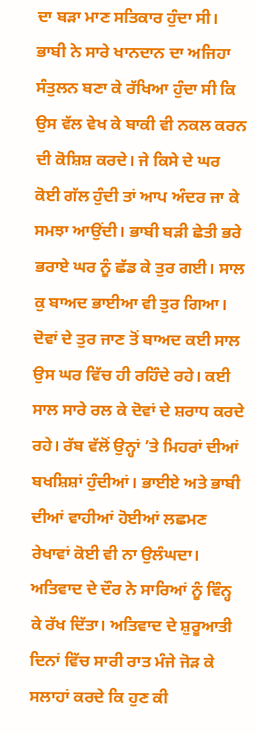ਦਾ ਬੜਾ ਮਾਣ ਸਤਿਕਾਰ ਹੁੰਦਾ ਸੀ। ਭਾਬੀ ਨੇ ਸਾਰੇ ਖਾਨਦਾਨ ਦਾ ਅਜਿਹਾ ਸੰਤੁਲਨ ਬਣਾ ਕੇ ਰੱਖਿਆ ਹੁੰਦਾ ਸੀ ਕਿ ਉਸ ਵੱਲ ਵੇਖ ਕੇ ਬਾਕੀ ਵੀ ਨਕਲ ਕਰਨ ਦੀ ਕੋਸ਼ਿਸ਼ ਕਰਦੇ। ਜੇ ਕਿਸੇ ਦੇ ਘਰ ਕੋਈ ਗੱਲ ਹੁੰਦੀ ਤਾਂ ਆਪ ਅੰਦਰ ਜਾ ਕੇ ਸਮਝਾ ਆਉਂਦੀ। ਭਾਬੀ ਬੜੀ ਛੇਤੀ ਭਰੇ ਭਰਾਏ ਘਰ ਨੂੰ ਛੱਡ ਕੇ ਤੁਰ ਗਈ। ਸਾਲ ਕੁ ਬਾਅਦ ਭਾਈਆ ਵੀ ਤੁਰ ਗਿਆ। ਦੋਵਾਂ ਦੇ ਤੁਰ ਜਾਣ ਤੋਂ ਬਾਅਦ ਕਈ ਸਾਲ ਉਸ ਘਰ ਵਿੱਚ ਹੀ ਰਹਿੰਦੇ ਰਹੇ। ਕਈ ਸਾਲ ਸਾਰੇ ਰਲ ਕੇ ਦੋਵਾਂ ਦੇ ਸ਼ਰਾਧ ਕਰਦੇ ਰਹੇ। ਰੱਬ ਵੱਲੋਂ ਉਨ੍ਹਾਂ ’ਤੇ ਮਿਹਰਾਂ ਦੀਆਂ ਬਖਸ਼ਿਸ਼ਾਂ ਹੁੰਦੀਆਂ। ਭਾਈਏ ਅਤੇ ਭਾਬੀ ਦੀਆਂ ਵਾਹੀਆਂ ਹੋਈਆਂ ਲਛਮਣ ਰੇਖਾਵਾਂ ਕੋਈ ਵੀ ਨਾ ਉਲੰਘਦਾ। ਅਤਿਵਾਦ ਦੇ ਦੌਰ ਨੇ ਸਾਰਿਆਂ ਨੂੰ ਵਿੰਨ੍ਹ ਕੇ ਰੱਖ ਦਿੱਤਾ। ਅਤਿਵਾਦ ਦੇ ਸ਼ੁਰੂਆਤੀ ਦਿਨਾਂ ਵਿੱਚ ਸਾਰੀ ਰਾਤ ਮੰਜੇ ਜੋੜ ਕੇ ਸਲਾਹਾਂ ਕਰਦੇ ਕਿ ਹੁਣ ਕੀ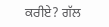ਕਰੀਏ? ਗੱਲ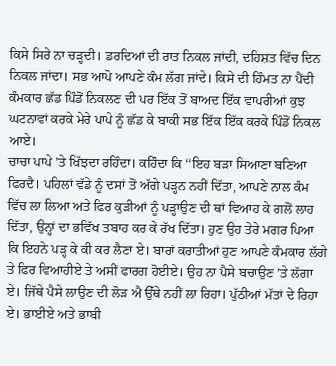ਕਿਸੇ ਸਿਰੇ ਨਾ ਚੜ੍ਹਦੀ। ਡਰਦਿਆਂ ਦੀ ਰਾਤ ਨਿਕਲ ਜਾਂਦੀ, ਦਹਿਸ਼ਤ ਵਿੱਚ ਦਿਨ ਨਿਕਲ ਜਾਂਦਾ। ਸਭ ਆਪੋ ਆਪਣੇ ਕੰਮ ਲੱਗ ਜਾਂਦੇ। ਕਿਸੇ ਦੀ ਹਿੰਮਤ ਨਾ ਪੈਂਦੀ ਕੰਮਕਾਰ ਛੱਡ ਪਿੰਡੋਂ ਨਿਕਲਣ ਦੀ ਪਰ ਇੱਕ ਤੋਂ ਬਾਅਦ ਇੱਕ ਵਾਪਰੀਆਂ ਕੁਝ ਘਟਨਾਵਾਂ ਕਰਕੇ ਮੇਰੇ ਪਾਪੇ ਨੂੰ ਛੱਡ ਕੇ ਬਾਕੀ ਸਭ ਇੱਕ ਇੱਕ ਕਰਕੇ ਪਿੰਡੋਂ ਨਿਕਲ ਆਏ।
ਚਾਚਾ ਪਾਪੇ ’ਤੇ ਖਿੱਝਦਾ ਰਹਿੰਦਾ। ਕਹਿੰਦਾ ਕਿ ‘‘ਇਹ ਬੜਾ ਸਿਆਣਾ ਬਣਿਆ ਫਿਰਦੈ। ਪਹਿਲਾਂ ਵੱਡੇ ਨੂੰ ਦਸਾਂ ਤੋਂ ਅੱਗੇ ਪੜ੍ਹਨ ਨਹੀਂ ਦਿੱਤਾ, ਆਪਣੇ ਨਾਲ ਕੰਮ ਵਿੱਚ ਲਾ ਲਿਆ ਅਤੇ ਫਿਰ ਕੁੜੀਆਂ ਨੂੰ ਪੜ੍ਹਾਉਣ ਦੀ ਥਾਂ ਵਿਆਹ ਕੇ ਗਲੋਂ ਲਾਹ ਦਿੱਤਾ, ਉਨ੍ਹਾਂ ਦਾ ਭਵਿੱਖ ਤਬਾਹ ਕਰ ਕੇ ਰੱਖ ਦਿੱਤਾ। ਹੁਣ ਉਹ ਤੇਰੇ ਮਗਰ ਪਿਆ ਕਿ ਇਹਨੇ ਪੜ੍ਹ ਕੇ ਕੀ ਕਰ ਲੈਣਾ ਏ। ਬਾਰਾਂ ਕਰਾਤੀਆਂ ਹੁਣ ਆਪਣੇ ਕੰਮਕਾਰ ਲੱਗੇ ਤੇ ਫਿਰ ਵਿਆਹੀਏ ਤੇ ਅਸੀਂ ਫਾਰਗ ਹੋਈਏ। ਉਹ ਨਾ ਪੈਸੇ ਬਚਾਉਣ ’ਤੇ ਲੱਗਾ ਏ। ਜਿੱਥੇ ਪੈਸੇ ਲਾਉਣ ਦੀ ਲੋੜ ਐ ਉੱਥੇ ਨਹੀਂ ਲਾ ਰਿਹਾ। ਪੁੱਠੀਆਂ ਮੱਤਾਂ ਦੇ ਰਿਹਾ ਏ। ਭਾਈਏ ਅਤੇ ਭਾਬੀ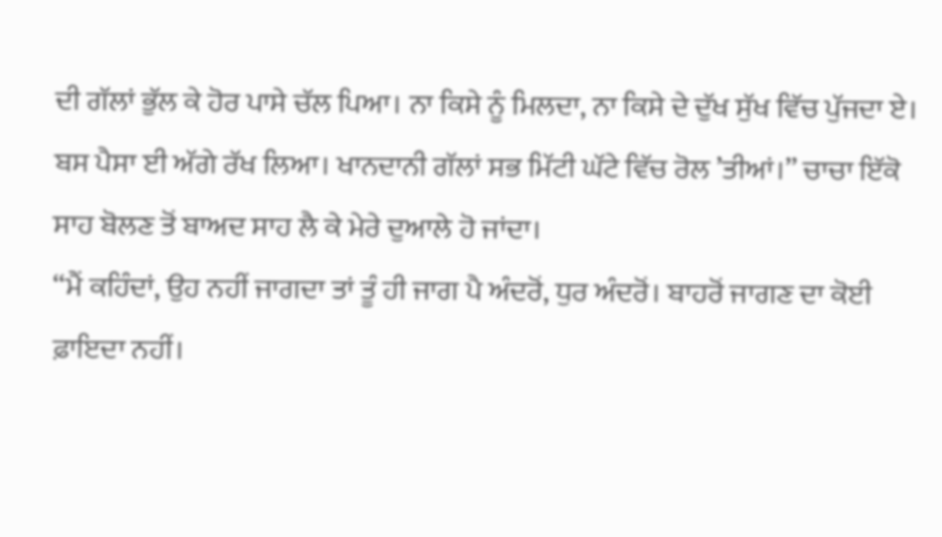ਦੀ ਗੱਲਾਂ ਭੁੱਲ ਕੇ ਹੋਰ ਪਾਸੇ ਚੱਲ ਪਿਆ। ਨਾ ਕਿਸੇ ਨੂੰ ਮਿਲਦਾ, ਨਾ ਕਿਸੇ ਦੇ ਦੁੱਖ ਸੁੱਖ ਵਿੱਚ ਪੁੱਜਦਾ ਏ। ਬਸ ਪੈਸਾ ਈ ਅੱਗੇ ਰੱਖ ਲਿਆ। ਖਾਨਦਾਨੀ ਗੱਲਾਂ ਸਭ ਮਿੱਟੀ ਘੱਟੇ ਵਿੱਚ ਰੋਲ ’ਤੀਆਂ।’’ ਚਾਚਾ ਇੱਕੋ ਸਾਹ ਬੋਲਣ ਤੋਂ ਬਾਅਦ ਸਾਹ ਲੈ ਕੇ ਮੇਰੇ ਦੁਆਲੇ ਹੋ ਜਾਂਦਾ।
‘‘ਮੈਂ ਕਹਿੰਦਾਂ, ਉਹ ਨਹੀਂ ਜਾਗਦਾ ਤਾਂ ਤੂੰ ਹੀ ਜਾਗ ਪੈ ਅੰਦਰੋਂ, ਧੁਰ ਅੰਦਰੋਂ। ਬਾਹਰੋਂ ਜਾਗਣ ਦਾ ਕੋਈ ਫ਼ਾਇਦਾ ਨਹੀਂ।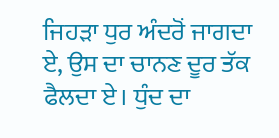ਜਿਹੜਾ ਧੁਰ ਅੰਦਰੋਂ ਜਾਗਦਾ ਏ, ਉਸ ਦਾ ਚਾਨਣ ਦੂਰ ਤੱਕ ਫੈਲਦਾ ਏ। ਧੁੰਦ ਦਾ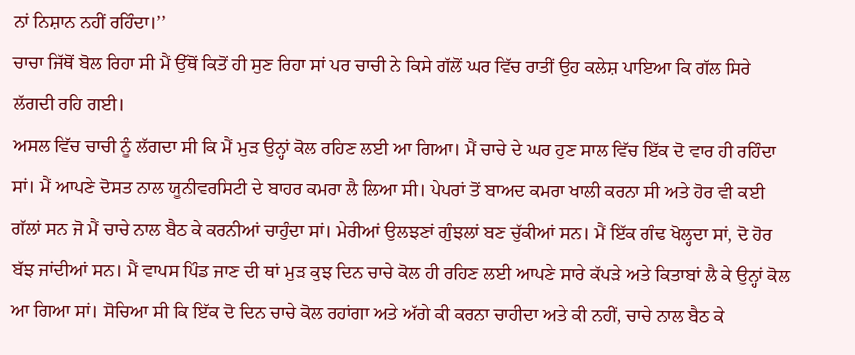ਨਾਂ ਨਿਸ਼ਾਨ ਨਹੀਂ ਰਹਿੰਦਾ।’’
ਚਾਚਾ ਜਿੱਥੋਂ ਬੋਲ ਰਿਹਾ ਸੀ ਮੈਂ ਉੱਥੋਂ ਕਿਤੋਂ ਹੀ ਸੁਣ ਰਿਹਾ ਸਾਂ ਪਰ ਚਾਚੀ ਨੇ ਕਿਸੇ ਗੱਲੋਂ ਘਰ ਵਿੱਚ ਰਾਤੀਂ ਉਹ ਕਲੇਸ਼ ਪਾਇਆ ਕਿ ਗੱਲ ਸਿਰੇ ਲੱਗਦੀ ਰਹਿ ਗਈ।
ਅਸਲ ਵਿੱਚ ਚਾਚੀ ਨੂੰ ਲੱਗਦਾ ਸੀ ਕਿ ਮੈਂ ਮੁੜ ਉਨ੍ਹਾਂ ਕੋਲ ਰਹਿਣ ਲਈ ਆ ਗਿਆ। ਮੈਂ ਚਾਚੇ ਦੇ ਘਰ ਹੁਣ ਸਾਲ ਵਿੱਚ ਇੱਕ ਦੋ ਵਾਰ ਹੀ ਰਹਿੰਦਾ ਸਾਂ। ਮੈਂ ਆਪਣੇ ਦੋਸਤ ਨਾਲ ਯੂਨੀਵਰਸਿਟੀ ਦੇ ਬਾਹਰ ਕਮਰਾ ਲੈ ਲਿਆ ਸੀ। ਪੇਪਰਾਂ ਤੋਂ ਬਾਅਦ ਕਮਰਾ ਖਾਲੀ ਕਰਨਾ ਸੀ ਅਤੇ ਹੋਰ ਵੀ ਕਈ ਗੱਲਾਂ ਸਨ ਜੋ ਮੈਂ ਚਾਚੇ ਨਾਲ ਬੈਠ ਕੇ ਕਰਨੀਆਂ ਚਾਹੁੰਦਾ ਸਾਂ। ਮੇਰੀਆਂ ਉਲਝਣਾਂ ਗੁੰਝਲਾਂ ਬਣ ਚੁੱਕੀਆਂ ਸਨ। ਮੈਂ ਇੱਕ ਗੰਢ ਖੋਲ੍ਹਦਾ ਸਾਂ, ਦੋ ਹੋਰ ਬੱਝ ਜਾਂਦੀਆਂ ਸਨ। ਮੈਂ ਵਾਪਸ ਪਿੰਡ ਜਾਣ ਦੀ ਥਾਂ ਮੁੜ ਕੁਝ ਦਿਨ ਚਾਚੇ ਕੋਲ ਹੀ ਰਹਿਣ ਲਈ ਆਪਣੇ ਸਾਰੇ ਕੱਪੜੇ ਅਤੇ ਕਿਤਾਬਾਂ ਲੈ ਕੇ ਉਨ੍ਹਾਂ ਕੋਲ ਆ ਗਿਆ ਸਾਂ। ਸੋਚਿਆ ਸੀ ਕਿ ਇੱਕ ਦੋ ਦਿਨ ਚਾਚੇ ਕੋਲ ਰਹਾਂਗਾ ਅਤੇ ਅੱਗੇ ਕੀ ਕਰਨਾ ਚਾਹੀਦਾ ਅਤੇ ਕੀ ਨਹੀਂ, ਚਾਚੇ ਨਾਲ ਬੈਠ ਕੇ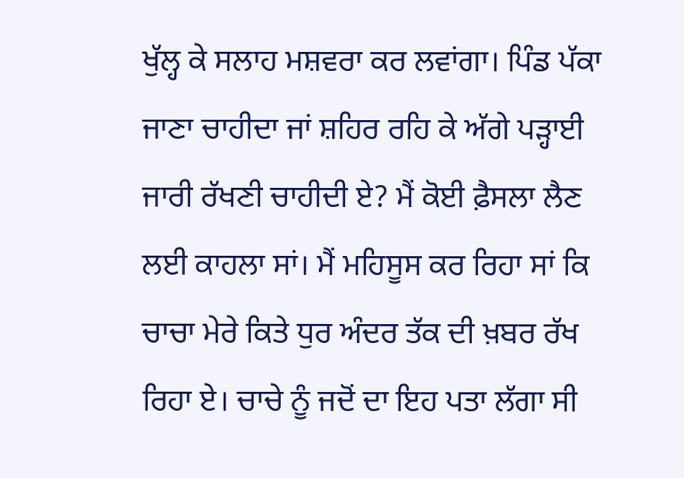ਖੁੱਲ੍ਹ ਕੇ ਸਲਾਹ ਮਸ਼ਵਰਾ ਕਰ ਲਵਾਂਗਾ। ਪਿੰਡ ਪੱਕਾ ਜਾਣਾ ਚਾਹੀਦਾ ਜਾਂ ਸ਼ਹਿਰ ਰਹਿ ਕੇ ਅੱਗੇ ਪੜ੍ਹਾਈ ਜਾਰੀ ਰੱਖਣੀ ਚਾਹੀਦੀ ਏ? ਮੈਂ ਕੋਈ ਫ਼ੈਸਲਾ ਲੈਣ ਲਈ ਕਾਹਲਾ ਸਾਂ। ਮੈਂ ਮਹਿਸੂਸ ਕਰ ਰਿਹਾ ਸਾਂ ਕਿ ਚਾਚਾ ਮੇਰੇ ਕਿਤੇ ਧੁਰ ਅੰਦਰ ਤੱਕ ਦੀ ਖ਼ਬਰ ਰੱਖ ਰਿਹਾ ਏ। ਚਾਚੇ ਨੂੰ ਜਦੋਂ ਦਾ ਇਹ ਪਤਾ ਲੱਗਾ ਸੀ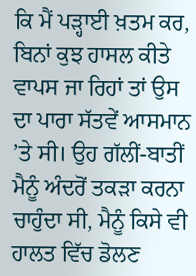ਕਿ ਮੈਂ ਪੜ੍ਹਾਈ ਖ਼ਤਮ ਕਰ, ਬਿਨਾਂ ਕੁਝ ਹਾਸਲ ਕੀਤੇ ਵਾਪਸ ਜਾ ਰਿਹਾਂ ਤਾਂ ਉਸ ਦਾ ਪਾਰਾ ਸੱਤਵੇਂ ਆਸਮਾਨ ’ਤੇ ਸੀ। ਉਹ ਗੱਲੀਂ-ਬਾਤੀਂ ਮੈਨੂੰ ਅੰਦਰੋਂ ਤਕੜਾ ਕਰਨਾ ਚਾਹੁੰਦਾ ਸੀ, ਮੈਨੂੰ ਕਿਸੇ ਵੀ ਹਾਲਤ ਵਿੱਚ ਡੋਲਣ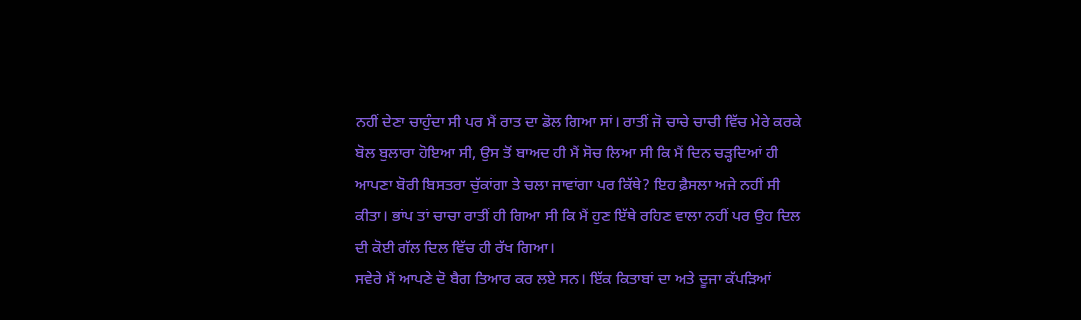ਨਹੀਂ ਦੇਣਾ ਚਾਹੁੰਦਾ ਸੀ ਪਰ ਮੈਂ ਰਾਤ ਦਾ ਡੋਲ ਗਿਆ ਸਾਂ। ਰਾਤੀਂ ਜੋ ਚਾਚੇ ਚਾਚੀ ਵਿੱਚ ਮੇਰੇ ਕਰਕੇ ਬੋਲ ਬੁਲਾਰਾ ਹੋਇਆ ਸੀ, ਉਸ ਤੋਂ ਬਾਅਦ ਹੀ ਮੈਂ ਸੋਚ ਲਿਆ ਸੀ ਕਿ ਮੈਂ ਦਿਨ ਚੜ੍ਹਦਿਆਂ ਹੀ ਆਪਣਾ ਬੋਰੀ ਬਿਸਤਰਾ ਚੁੱਕਾਂਗਾ ਤੇ ਚਲਾ ਜਾਵਾਂਗਾ ਪਰ ਕਿੱਥੇ? ਇਹ ਫ਼ੈਸਲਾ ਅਜੇ ਨਹੀਂ ਸੀ ਕੀਤਾ। ਭਾਂਪ ਤਾਂ ਚਾਚਾ ਰਾਤੀਂ ਹੀ ਗਿਆ ਸੀ ਕਿ ਮੈਂ ਹੁਣ ਇੱਥੇ ਰਹਿਣ ਵਾਲਾ ਨਹੀਂ ਪਰ ਉਹ ਦਿਲ ਦੀ ਕੋਈ ਗੱਲ ਦਿਲ ਵਿੱਚ ਹੀ ਰੱਖ ਗਿਆ।
ਸਵੇਰੇ ਮੈਂ ਆਪਣੇ ਦੋ ਬੈਗ ਤਿਆਰ ਕਰ ਲਏ ਸਨ। ਇੱਕ ਕਿਤਾਬਾਂ ਦਾ ਅਤੇ ਦੂਜਾ ਕੱਪੜਿਆਂ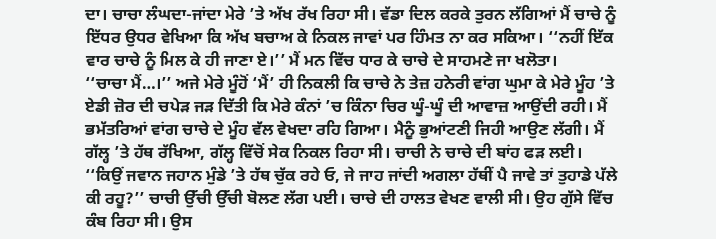ਦਾ। ਚਾਚਾ ਲੰਘਦਾ-ਜਾਂਦਾ ਮੇਰੇ ’ਤੇ ਅੱਖ ਰੱਖ ਰਿਹਾ ਸੀ। ਵੱਡਾ ਦਿਲ ਕਰਕੇ ਤੁਰਨ ਲੱਗਿਆਂ ਮੈਂ ਚਾਚੇ ਨੂੰ ਇੱਧਰ ਉਧਰ ਵੇਖਿਆ ਕਿ ਅੱਖ ਬਚਾਅ ਕੇ ਨਿਕਲ ਜਾਵਾਂ ਪਰ ਹਿੰਮਤ ਨਾ ਕਰ ਸਕਿਆ। ‘‘ਨਹੀਂ ਇੱਕ ਵਾਰ ਚਾਚੇ ਨੂੰ ਮਿਲ ਕੇ ਹੀ ਜਾਣਾ ਏ।’’ ਮੈਂ ਮਨ ਵਿੱਚ ਧਾਰ ਕੇ ਚਾਚੇ ਦੇ ਸਾਹਮਣੇ ਜਾ ਖਲੋਤਾ।
‘‘ਚਾਚਾ ਮੈਂ…।’’ ਅਜੇ ਮੇਰੇ ਮੂੰਹੋਂ ‘ਮੈਂ’ ਹੀ ਨਿਕਲੀ ਕਿ ਚਾਚੇ ਨੇ ਤੇਜ਼ ਹਨੇਰੀ ਵਾਂਗ ਘੁਮਾ ਕੇ ਮੇਰੇ ਮੂੰਹ ’ਤੇ ਏਡੀ ਜ਼ੋਰ ਦੀ ਚਪੇੜ ਜੜ ਦਿੱਤੀ ਕਿ ਮੇਰੇ ਕੰਨਾਂ ’ਚ ਕਿੰਨਾ ਚਿਰ ਘੂੰ-ਘੂੰ ਦੀ ਆਵਾਜ਼ ਆਉਂਦੀ ਰਹੀ। ਮੈਂ ਭਮੱਤਰਿਆਂ ਵਾਂਗ ਚਾਚੇ ਦੇ ਮੂੰਹ ਵੱਲ ਵੇਖਦਾ ਰਹਿ ਗਿਆ। ਮੈਨੂੰ ਭੁਆਂਟਣੀ ਜਿਹੀ ਆਉਣ ਲੱਗੀ। ਮੈਂ ਗੱਲ੍ਹ ’ਤੇ ਹੱਥ ਰੱਖਿਆ, ਗੱਲ੍ਹ ਵਿੱਚੋਂ ਸੇਕ ਨਿਕਲ ਰਿਹਾ ਸੀ। ਚਾਚੀ ਨੇ ਚਾਚੇ ਦੀ ਬਾਂਹ ਫੜ ਲਈ।
‘‘ਕਿਉਂ ਜਵਾਨ ਜਹਾਨ ਮੁੰਡੇ ’ਤੇ ਹੱਥ ਚੁੱਕ ਰਹੇ ਓ, ਜੇ ਜਾਹ ਜਾਂਦੀ ਅਗਲਾ ਹੱਥੀਂ ਪੈ ਜਾਵੇ ਤਾਂ ਤੁਹਾਡੇ ਪੱਲੇ ਕੀ ਰਹੂ?’’ ਚਾਚੀ ਉੱਚੀ ਉੱਚੀ ਬੋਲਣ ਲੱਗ ਪਈ। ਚਾਚੇ ਦੀ ਹਾਲਤ ਵੇਖਣ ਵਾਲੀ ਸੀ। ਉਹ ਗੁੱਸੇ ਵਿੱਚ ਕੰਬ ਰਿਹਾ ਸੀ। ਉਸ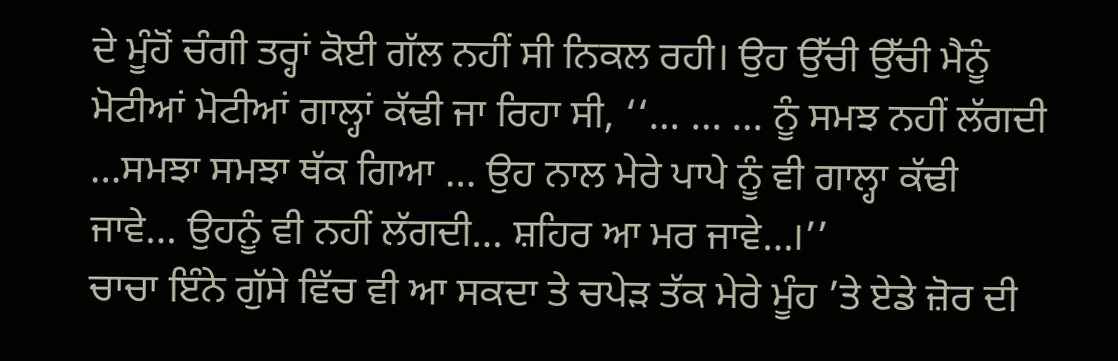ਦੇ ਮੂੰਹੋਂ ਚੰਗੀ ਤਰ੍ਹਾਂ ਕੋਈ ਗੱਲ ਨਹੀਂ ਸੀ ਨਿਕਲ ਰਹੀ। ਉਹ ਉੱਚੀ ਉੱਚੀ ਮੈਨੂੰ ਮੋਟੀਆਂ ਮੋਟੀਆਂ ਗਾਲ੍ਹਾਂ ਕੱਢੀ ਜਾ ਰਿਹਾ ਸੀ, ‘‘… … … ਨੂੰ ਸਮਝ ਨਹੀਂ ਲੱਗਦੀ …ਸਮਝਾ ਸਮਝਾ ਥੱਕ ਗਿਆ … ਉਹ ਨਾਲ ਮੇਰੇ ਪਾਪੇ ਨੂੰ ਵੀ ਗਾਲ੍ਹਾ ਕੱਢੀ ਜਾਵੇ… ਉਹਨੂੰ ਵੀ ਨਹੀਂ ਲੱਗਦੀ… ਸ਼ਹਿਰ ਆ ਮਰ ਜਾਵੇ…।’’
ਚਾਚਾ ਇੰਨੇ ਗੁੱਸੇ ਵਿੱਚ ਵੀ ਆ ਸਕਦਾ ਤੇ ਚਪੇੜ ਤੱਕ ਮੇਰੇ ਮੂੰਹ ’ਤੇ ਏਡੇ ਜ਼ੋਰ ਦੀ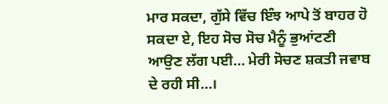ਮਾਰ ਸਕਦਾ, ਗੁੱਸੇ ਵਿੱਚ ਇੰਝ ਆਪੇ ਤੋਂ ਬਾਹਰ ਹੋ ਸਕਦਾ ਏ, ਇਹ ਸੋਚ ਸੋਚ ਮੈਨੂੰ ਭੁਆਂਟਣੀ ਆਉਣ ਲੱਗ ਪਈ… ਮੇਰੀ ਸੋਚਣ ਸ਼ਕਤੀ ਜਵਾਬ ਦੇ ਰਹੀ ਸੀ…।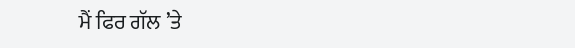ਮੈਂ ਫਿਰ ਗੱਲ ’ਤੇ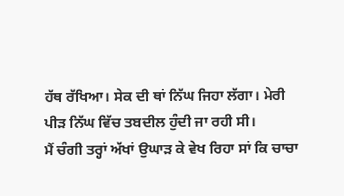ਹੱਥ ਰੱਖਿਆ। ਸੇਕ ਦੀ ਥਾਂ ਨਿੱਘ ਜਿਹਾ ਲੱਗਾ। ਮੇਰੀ ਪੀੜ ਨਿੱਘ ਵਿੱਚ ਤਬਦੀਲ ਹੁੰਦੀ ਜਾ ਰਹੀ ਸੀ।
ਮੈਂ ਚੰਗੀ ਤਰ੍ਹਾਂ ਅੱਖਾਂ ਉਘਾੜ ਕੇ ਵੇਖ ਰਿਹਾ ਸਾਂ ਕਿ ਚਾਚਾ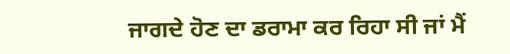ਜਾਗਦੇ ਹੋਣ ਦਾ ਡਰਾਮਾ ਕਰ ਰਿਹਾ ਸੀ ਜਾਂ ਮੈਂ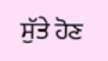ਸੁੱਤੇ ਹੋਣ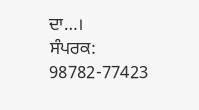ਦਾ…।
ਸੰਪਰਕ: 98782-77423